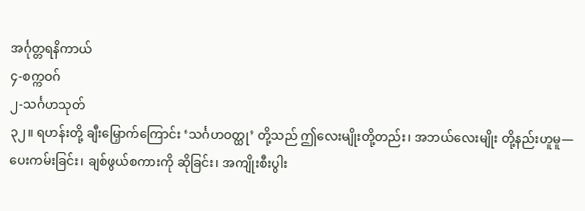အင်္ဂုတ္တရနိကာယ်
၄-စက္ကဝဂ်
၂-သင်္ဂဟသုတ်
၃၂။ ရဟန်းတို့ ချီးမြှောက်ကြောင်း ‘သင်္ဂဟဝတ္ထု’ တို့သည် ဤလေးမျိုးတို့တည်း၊ အဘယ်လေးမျိုး တို့နည်းဟူမူ— ပေးကမ်းခြင်း၊ ချစ်ဖွယ်စကားကို ဆိုခြင်း၊ အကျိုးစီးပွါး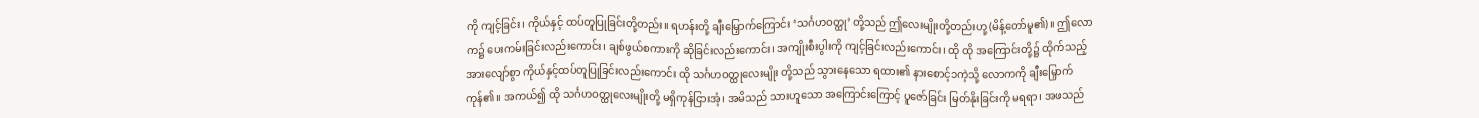ကို ကျင့်ခြင်း၊ ကိုယ်နှင့် ထပ်တူပြုခြင်းတို့တည်း။ ရဟန်းတို့ ချီးမြှောက်ကြောင်း ‘သင်္ဂဟဝတ္ထု’ တို့သည် ဤလေးမျိုးတို့တည်းဟု့ (မိန့်တော်မူ၏)။ ဤလောက၌ ပေးကမ်းခြင်းလည်းကောင်း၊ ချစ်ဖွယ်စကားကို ဆိုခြင်းလည်းကောင်း၊ အကျိုးစီးပွါးကို ကျင့်ခြင်းလည်းကောင်း၊ ထို ထို အကြောင်းတို့၌ ထိုက်သည့် အားလျော်စွာ ကိုယ်နှင့်ထပ်တူပြုခြင်းလည်းကောင်း ထို သင်္ဂဟဝတ္ထုလေးမျိုး တို့သည် သွားနေသော ရထား၏ နားစောင့်၁ကဲ့သို့ လောကကို ချီးမြှောက် ကုန်၏။ အကယ်၍ ထို သင်္ဂဟဝတ္ထုလေးမျိုးတို့ မရှိကုန်ငြားအံ့၊ အမိသည် သားဟူသော အကြောင်းကြောင့် ပူဇော်ခြင်း မြတ်နိုးခြင်းကို မရရာ၊ အဖသည်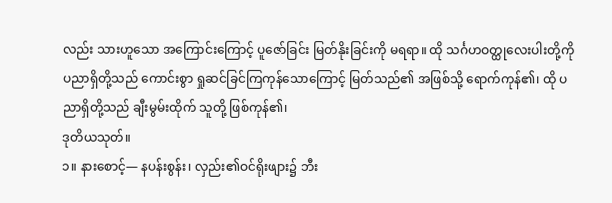လည်း သားဟူသော အကြောင်းကြောင့် ပူဇော်ခြင်း မြတ်နိုးခြင်းကို မရရာ။ ထို သင်္ဂဟဝတ္ထုလေးပါးတို့ကို ပညာရှိတို့သည် ကောင်းစွာ ရှုဆင်ခြင်ကြကုန်သောကြောင့် မြတ်သည်၏ အဖြစ်သို့ ရောက်ကုန်၏၊ ထို ပညာရှိတို့သည် ချီးမွမ်းထိုက် သူတို့ ဖြစ်ကုန်၏၊
ဒုတိယသုတ်။
၁။ နားစောင့်— နပန်းစွန်း၊ လှည်း၏ဝင်ရိုးဖျား၌ ဘီး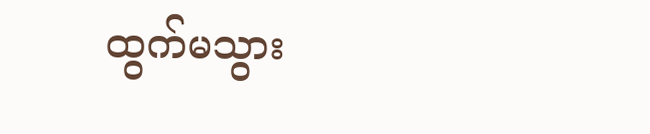ထွက်မသွား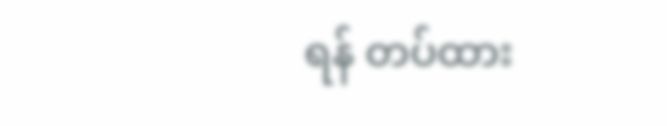ရန် တပ်ထား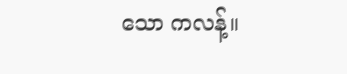သော ကလန့်။